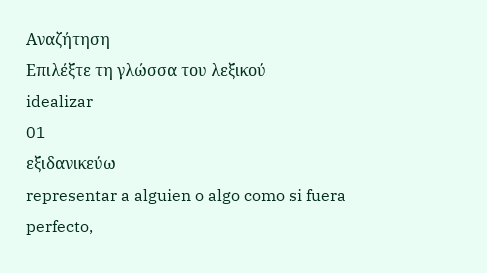Αναζήτηση
Επιλέξτε τη γλώσσα του λεξικού
idealizar
01
εξιδανικεύω
representar a alguien o algo como si fuera perfecto,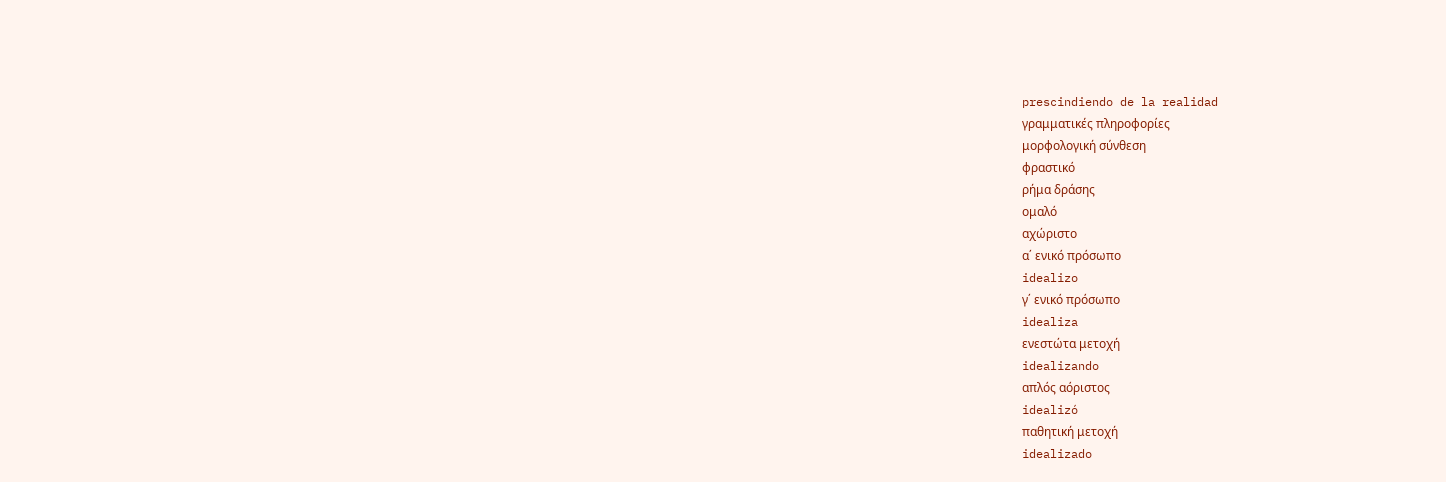prescindiendo de la realidad
γραμματικές πληροφορίες
μορφολογική σύνθεση
φραστικό
ρήμα δράσης
ομαλό
αχώριστο
α΄ ενικό πρόσωπο
idealizo
γ΄ ενικό πρόσωπο
idealiza
ενεστώτα μετοχή
idealizando
απλός αόριστος
idealizó
παθητική μετοχή
idealizado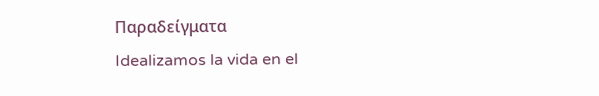Παραδείγματα
Idealizamos la vida en el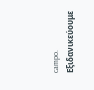campo.
Εξιδανικεύουμε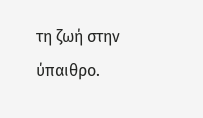τη ζωή στην ύπαιθρο.